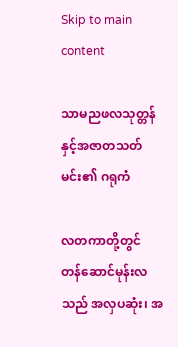Skip to main content

သာမညဖလသုတ္တန်နှင့်အဇာတသတ်မင်း၏ ဂရုကံ

လတကာတို့တွင် တန်ဆောင်မုန်းလသည် အလှပဆုံး၊ အ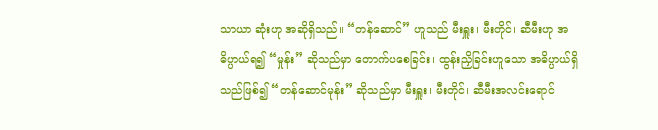သာယာ ဆုံးဟု အဆိုရှိသည်။ “တန်ဆောင်” ဟူသည် မီးရှူး၊ မီးတိုင်၊ ဆီမီးဟု အဓိပ္ပာယ်ရ၍ “မှုန်း” ဆိုသည်မှာ တောက်ပစေခြင်း၊ ထွန်းညှိခြင်းဟူသော အဓိပ္ပာယ်ရှိသည်ဖြစ်၍ “တန်ဆောင်မုန်း” ဆိုသည်မှာ မီးရှူး၊ မီးတိုင်၊ ဆီမီးအလင်းရောင်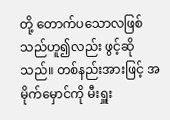တို့ တောက်ပသောလဖြစ်သည်ဟူ၍လည်း ဖွင့်ဆိုသည်။ တစ်နည်းအားဖြင့် အမိုက်မှောင်ကို မီးရှူး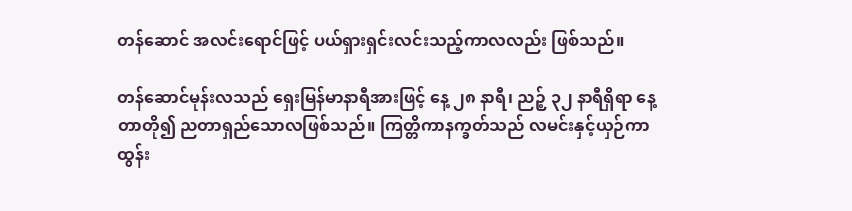တန်ဆောင် အလင်းရောင်ဖြင့် ပယ်ရှားရှင်းလင်းသည့်ကာလလည်း ဖြစ်သည်။

တန်ဆောင်မုန်းလသည် ရှေးမြန်မာနာရီအားဖြင့် နေ့ ၂၈ နာရီ၊ ညဉ့် ၃၂ နာရီရှိရာ နေ့တာတို၍ ညတာရှည်သောလဖြစ်သည်။ ကြတ္တိကာနက္ခတ်သည် လမင်းနှင့်ယှဉ်ကာ ထွန်း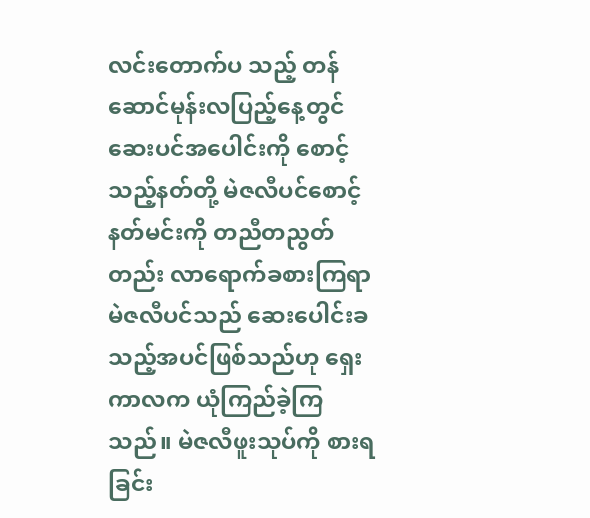လင်းတောက်ပ သည့် တန်ဆောင်မုန်းလပြည့်နေ့တွင် ဆေးပင်အပေါင်းကို စောင့်သည့်နတ်တို့ မဲဇလီပင်စောင့်နတ်မင်းကို တညီတညွတ်တည်း လာရောက်ခစားကြရာ မဲဇလီပင်သည် ဆေးပေါင်းခသည့်အပင်ဖြစ်သည်ဟု ရှေးကာလက ယုံကြည်ခဲ့ကြသည်။ မဲဇလီဖူးသုပ်ကို စားရခြင်း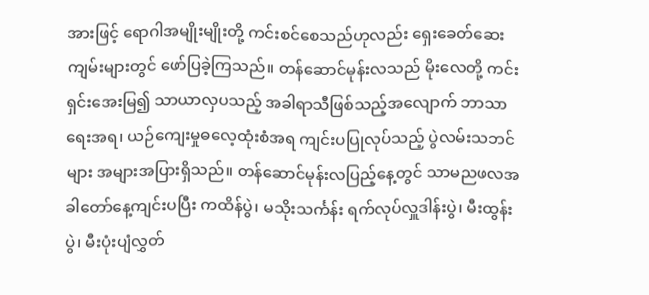အားဖြင့် ရောဂါအမျိုးမျိုးတို့ ကင်းစင်စေသည်ဟုလည်း ရှေးခေတ်ဆေးကျမ်းများတွင် ဖော်ပြခဲ့ကြသည်။ တန်ဆောင်မုန်းလသည် မိုးလေတို့ ကင်းရှင်းအေးမြ၍ သာယာလှပသည့် အခါရာသီဖြစ်သည့်အလျောက် ဘာသာရေးအရ၊ ယဉ်ကျေးမှုဓလေ့ထုံးစံအရ ကျင်းပပြုလုပ်သည့် ပွဲလမ်းသဘင်များ အများအပြားရှိသည်။ တန်ဆောင်မုန်းလပြည့်နေ့တွင် သာမညဖလအခါတော်နေ့ကျင်းပပြီး ကထိန်ပွဲ၊ မသိုးသင်္ကန်း ရက်လုပ်လှူဒါန်းပွဲ၊ မီးထွန်းပွဲ၊ မီးပုံးပျံလွှတ်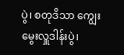ပွဲ၊ စတုဒိသာ ကျွေးမွေးလှူဒါန်းပွဲ၊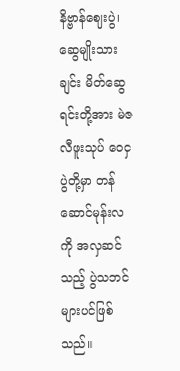နိဗ္ဗာန်ဈေးပွဲ၊ ဆွေမျိုးသားချင်း မိတ်ဆွေရင်းတို့အား မဲဇလီဖူးသုပ် ဝေငှပွဲတို့မှာ တန်ဆောင်မုန်းလကို အလှဆင်သည့် ပွဲသဘင်များပင်ဖြစ်သည်။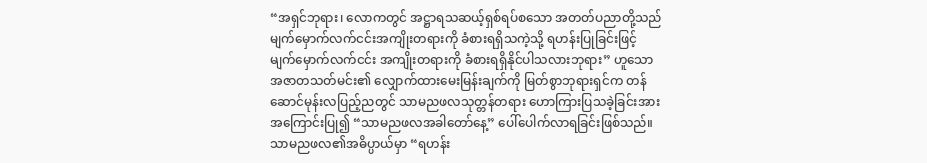“အရှင်ဘုရား၊ လောကတွင် အဋ္ဌာရသဆယ့်ရှစ်ရပ်စသော အတတ်ပညာတို့သည် မျက်မှောက်လက်ငင်းအကျိုးတရားကို ခံစားရရှိသကဲ့သို့ ရဟန်းပြုခြင်းဖြင့် မျက်မှောက်လက်ငင်း အကျိုးတရားကို ခံစားရရှိနိုင်ပါသလားဘုရား” ဟူသော အဇာတသတ်မင်း၏ လျှောက်ထားမေးမြန်းချက်ကို မြတ်စွာဘုရားရှင်က တန်ဆောင်မုန်းလပြည့်ညတွင် သာမညဖလသုတ္တန်တရား ဟောကြားပြသခဲ့ခြင်းအား အကြောင်းပြု၍ “သာမညဖလအခါတော်နေ့” ပေါ်ပေါက်လာရခြင်းဖြစ်သည်။ သာမညဖလ၏အဓိပ္ပာယ်မှာ “ရဟန်း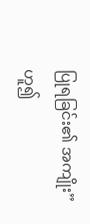ပြုရခြင်း၏ အကျိုး” ဟူ၍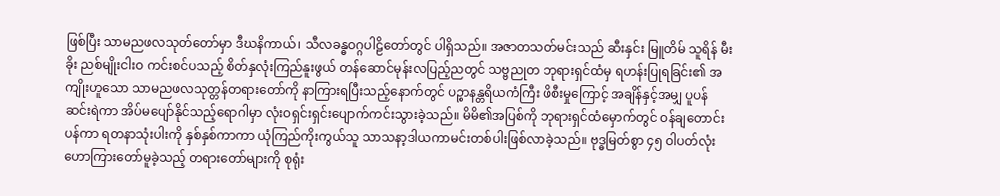ဖြစ်ပြီး သာမညဖလသုတ်တော်မှာ ဒီဃနိကာယ်၊ သီလခန္ဓဝဂ္ဂပါဠိတော်တွင် ပါရှိသည်။ အဇာတသတ်မင်းသည် ဆီးနှင်း မြူတိမ် သူရိန် မီးခိုး ညစ်မျိုးငါးဝ ကင်းစင်ပသည့် စိတ်နှလုံးကြည်နူးဖွယ် တန်ဆောင်မုန်းလပြည့်ညတွင် သဗ္ဗညုတ ဘုရားရှင်ထံမှ ရဟန်းပြုရခြင်း၏ အကျိုးဟူသော သာမညဖလသုတ္တန်တရားတော်ကို နာကြားရပြီးသည့်နောက်တွင် ပဉ္စာနန္တရိယကံကြီး ဖိစီးမှုကြောင့် အချိန်နှင့်အမျှ ပူပန်ဆင်းရဲကာ အိပ်မပျော်နိုင်သည့်ရောဂါမှာ လုံးဝရှင်းရှင်းပျောက်ကင်းသွားခဲ့သည်။ မိမိ၏အပြစ်ကို ဘုရားရှင်ထံမှောက်တွင် ဝန်ချတောင်းပန်ကာ ရတနာသုံးပါးကို နှစ်နှစ်ကာကာ ယုံကြည်ကိုးကွယ်သူ သာသနာ့ဒါယကာမင်းတစ်ပါးဖြစ်လာခဲ့သည်။ ဗုဒ္ဓမြတ်စွာ ၄၅ ဝါပတ်လုံး ဟောကြားတော်မူခဲ့သည့် တရားတော်များကို စုရုံး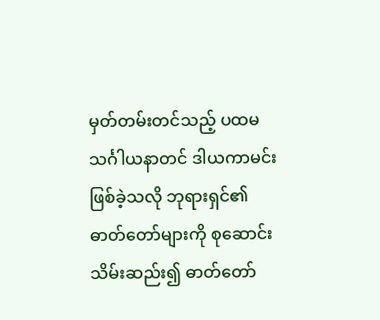မှတ်တမ်းတင်သည့် ပထမသင်္ဂါယနာတင် ဒါယကာမင်းဖြစ်ခဲ့သလို ဘုရားရှင်၏ ဓာတ်တော်များကို စုဆောင်းသိမ်းဆည်း၍ ဓာတ်တော်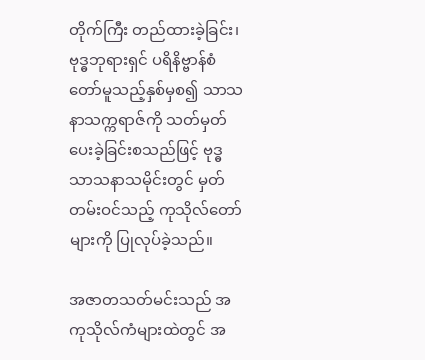တိုက်ကြီး တည်ထားခဲ့ခြင်း၊ ဗုဒ္ဓဘုရားရှင် ပရိနိဗ္ဗာန်စံတော်မူသည့်နှစ်မှစ၍ သာသနာသက္ကရာဇ်ကို သတ်မှတ်ပေးခဲ့ခြင်းစသည်ဖြင့် ဗုဒ္ဓသာသနာသမိုင်းတွင် မှတ်တမ်းဝင်သည့် ကုသိုလ်တော်များကို ပြုလုပ်ခဲ့သည်။

အဇာတသတ်မင်းသည် အကုသိုလ်ကံများထဲတွင် အ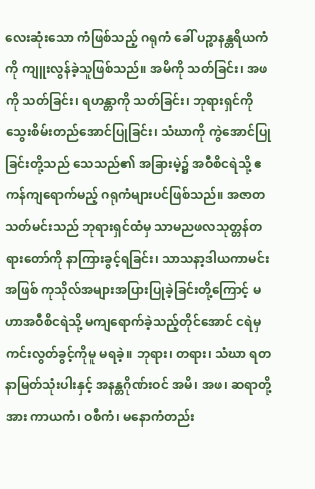လေးဆုံးသော ကံဖြစ်သည့် ဂရုကံ ခေါ် ပဉ္စာနန္တရိယကံကို ကျူးလွန်ခဲ့သူဖြစ်သည်။ အမိကို သတ်ခြင်း၊ အဖကို သတ်ခြင်း၊ ရဟန္တာကို သတ်ခြင်း၊ ဘုရားရှင်ကို သွေးစိမ်းတည်အောင်ပြုခြင်း၊ သံဃာကို ကွဲအောင်ပြုခြင်းတို့သည် သေသည်၏ အခြားမဲ့၌ အဝီစိငရဲသို့ ဧကန်ကျရောက်မည့် ဂရုကံများပင်ဖြစ်သည်။ အဇာတသတ်မင်းသည် ဘုရားရှင်ထံမှ သာမညဖလသုတ္တန်တရားတော်ကို နာကြားခွင့်ရခြင်း၊ သာသနာ့ဒါယကာမင်းအဖြစ် ကုသိုလ်အများအပြားပြုခဲ့ခြင်းတို့ကြောင့် မဟာအဝီစိငရဲသို့ မကျရောက်ခဲ့သည့်တိုင်အောင် ငရဲမှ ကင်းလွတ်ခွင့်ကိုမူ မရခဲ့။ ဘုရား၊ တရား၊ သံဃာ ရတနာမြတ်သုံးပါးနှင့် အနန္တဂိုဏ်းဝင် အမိ၊ အဖ၊ ဆရာတို့အား ကာယကံ၊ ဝစီကံ၊ မနောကံတည်း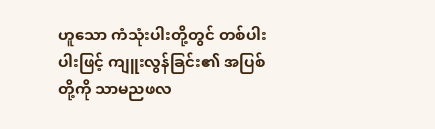ဟူသော ကံသုံးပါးတို့တွင် တစ်ပါးပါးဖြင့် ကျူးလွန်ခြင်း၏ အပြစ်တို့ကို သာမညဖလ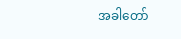အခါတော်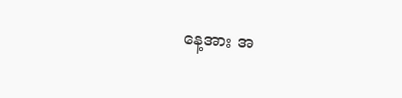နေ့အား အ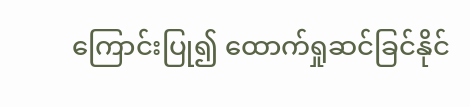ကြောင်းပြု၍ ထောက်ရှုဆင်ခြင်နိုင်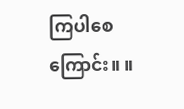ကြပါစေကြောင်း။ ။